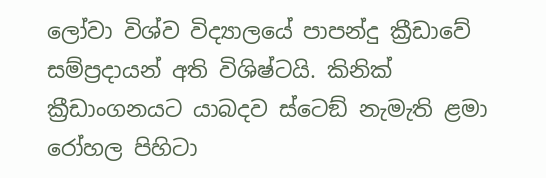ලෝවා විශ්ව විද්‍යාලයේ පාපන්දු ක්‍රීඩාවේ සම්ප්‍රදායන් අති විශිෂ්ටයි. කිනික් ක්‍රීඩාංගනයට යාබදව ස්ටෙඞ් නැමැති ළමා රෝහල පිහිටා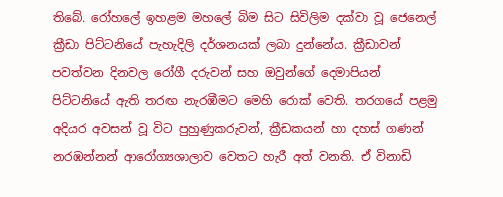තිබේ. රෝහලේ ඉහළම මහලේ බිම සිට සිවිලිම දක්වා වූ ජෙනෙල් ක්‍රීඩා පිට්ටනියේ පැහැදිලි දර්ශනයක් ලබා දුන්නේය. ක්‍රීඩාවන් පවත්වන දිනවල රෝගී දරුවන් සහ ඔවුන්ගේ දෙමාපියන් පිට්ටනියේ ඇති තරඟ නැරඹීමට මෙහි රොක් වෙති. තරගයේ පළමු අදියර අවසන් වූ විට පුහුණුකරුවන්, ක්‍රීඩකයන් හා දහස් ගණන් නරඹන්නන් ආරෝග්‍යශාලාව වෙතට හැරී අත් වනති. ඒ විනාඩි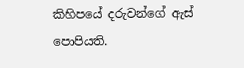කිහිපයේ දරුවන්ගේ ඇස් පොපියති.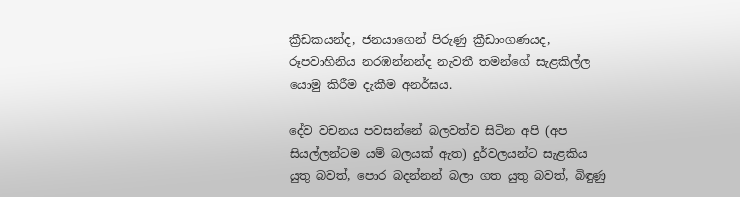ක්‍රීඩකයන්ද, ජනයාගෙන් පිරුණු ක්‍රීඩාංගණයද, රූපවාහිනිය නරඹන්නන්ද නැවතී තමන්ගේ සැළකිල්ල යොමු කිරීම දැකීම අනර්ඝය.

දේව වචනය පවසන්නේ බලවත්ව සිටින අපි (අප සියල්ලන්ටම යම් බලයක් ඇත) දුර්වලයන්ට සැළකිය යුතු බවත්, පොර බදන්නන් බලා ගත යුතු බවත්, බිඳුණු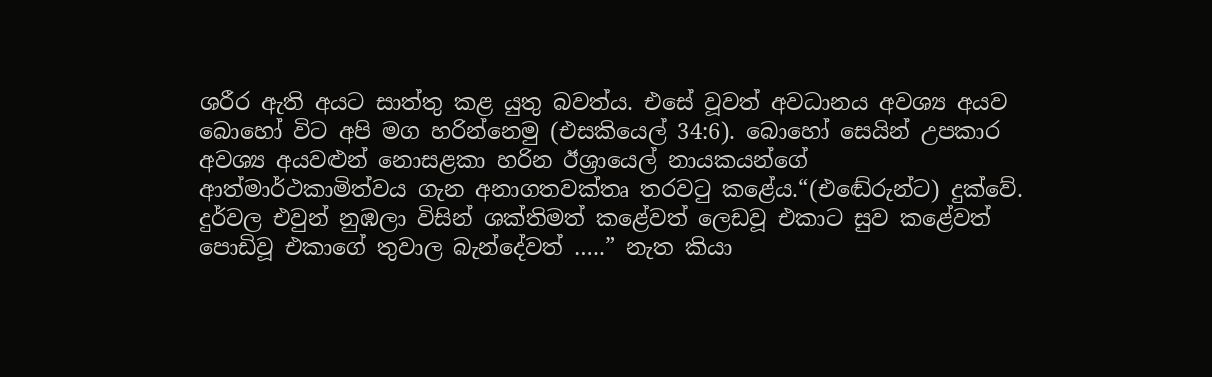ශරීර ඇති අයට සාත්තු කළ යුතු බවත්ය. එසේ වූවත් අවධානය අවශ්‍ය අයව බොහෝ විට අපි මග හරින්නෙමු (එසකියෙල් 34:6). බොහෝ සෙයින් උපකාර අවශ්‍ය අයවළුන් නොසළකා හරින ඊශ්‍රායෙල් නායකයන්ගේ ආත්මාර්ථකාමිත්වය ගැන අනාගතවක්තෘ තරවටු කළේය.“(එඬේරුන්ට) දුක්වේ. දුර්වල එවුන් නුඹලා විසින් ශක්තිමත් කළේවත් ලෙඩවූ එකාට සුව කළේවත් පොඩිවූ එකාගේ තුවාල බැන්දේවත් …..” නැත කියා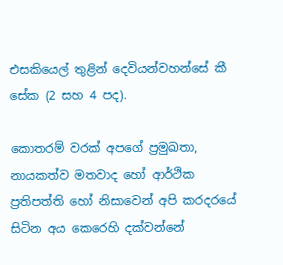එසකියෙල් තුළින් දෙවියන්වහන්සේ කී සේක (2 සහ 4 පද).

කොතරම් වරක් අපගේ ප්‍රමුඛතා, නායකත්ව මතවාද හෝ ආර්ථික ප්‍රතිපත්ති හෝ නිසාවෙන් අපි කරදරයේ සිටින අය කෙරෙහි දක්වන්නේ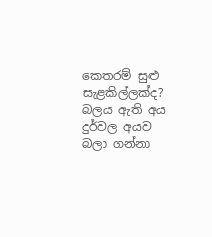කෙතරම් සුළු සැළකිල්ලක්ද? බලය ඇති අය දුර්වල අයව බලා ගන්නා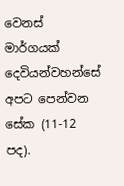වෙනස් මාර්ගයක් දෙවියන්වහන්සේ අපට පෙන්වන සේක (11-12 පද).